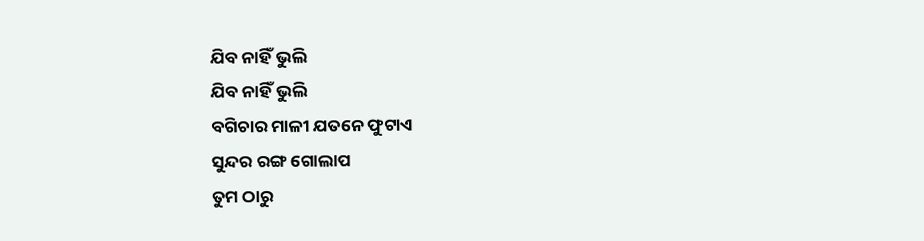ଯିବ ନାହିଁ ଭୁଲି
ଯିବ ନାହିଁ ଭୁଲି
ବଗିଚାର ମାଳୀ ଯତନେ ଫୁଟାଏ
ସୁନ୍ଦର ରଙ୍ଗ ଗୋଲାପ
ତୁମ ଠାରୁ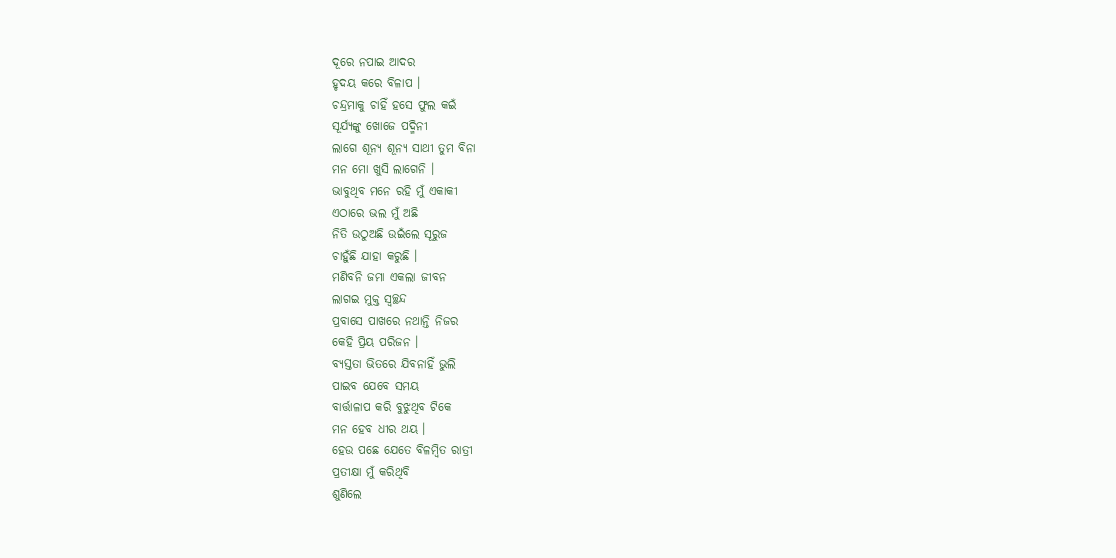ଦୂରେ ନପାଇ ଆଦର
ହୃଦୟ କରେ ବିଳାପ ।
ଚନ୍ଦ୍ରମାକୁ ଚାହିଁ ହସେ ଫୁଲ କଇଁ
ସୂର୍ଯ୍ଯଙ୍କୁ ଖୋଜେ ପଦ୍ମିନୀ
ଲାଗେ ଶୂନ୍ଯ ଶୂନ୍ଯ ସାଥୀ ତୁମ ବିନା
ମନ ମୋ ଖୁସି ଲାଗେନି ।
ଭାବୁଥିବ ମନେ ରହି ମୁଁ ଏକାକୀ
ଏଠାରେ ଭଲ ମୁଁ ଅଛି
ନିତି ଉଠୁଅଛି ଉଇଁଲେ ସୂରୁଜ
ଚାହୁଁଛି ଯାହା କରୁଛି ।
ମଣିବନି ଜମା ଏକଲା ଜୀବନ
ଲାଗଇ ମୁକ୍ତ ସ୍ବଚ୍ଛନ୍ଦ
ପ୍ରବାସେ ପାଖରେ ନଥାନ୍ତି ନିଜର
କେହି ପ୍ରିୟ ପରିଜନ ।
ବ୍ୟସ୍ତତା ଭିତରେ ଯିବନାହିଁ ଭୁଲି
ପାଇବ ଯେବେ ସମୟ
ବାର୍ତ୍ତାଳାପ କରି ବୁଝୁଥିବ ଟିକେ
ମନ ହେବ ଧୀର ଥୟ ।
ହେଉ ପଛେ ଯେତେ ବିଳମ୍ବିତ ରାତ୍ରୀ
ପ୍ରତୀକ୍ଷା ମୁଁ କରିଥିବି
ଶୁଣିଲେ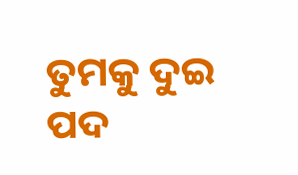ତୁମକୁ ଦୁଇ ପଦ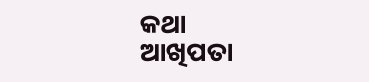କଥା
ଆଖିପତା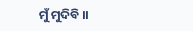ମୁଁ ମୁଦିବି ।।